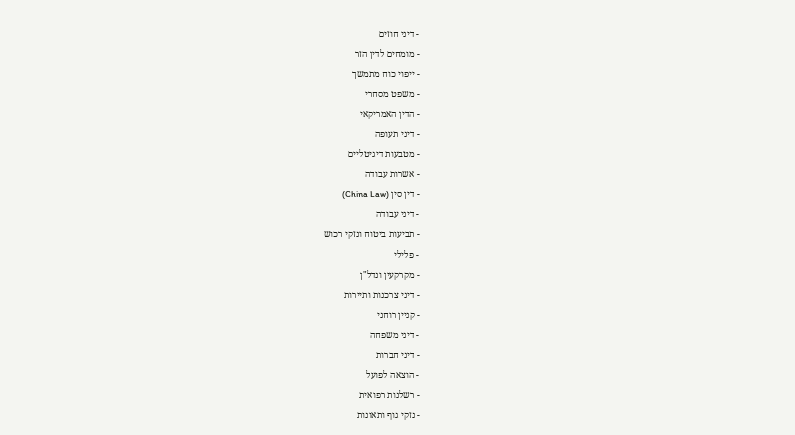- דיני חוזים
- מומחים לדין הזר
- ייפוי כוח מתמשך
- משפט מסחרי
- הדין האמריקאי
- דיני תעופה
- מטבעות דיגיטליים
- אשרות עבודה
- דין סין (China Law)
- דיני עבודה
- תביעות ביטוח ונזקי רכוש
- פלילי
- מקרקעין ונדל"ן
- דיני צרכנות ותיירות
- קניין רוחני
- דיני משפחה
- דיני חברות
- הוצאה לפועל
- רשלנות רפואית
- נזקי גוף ותאונות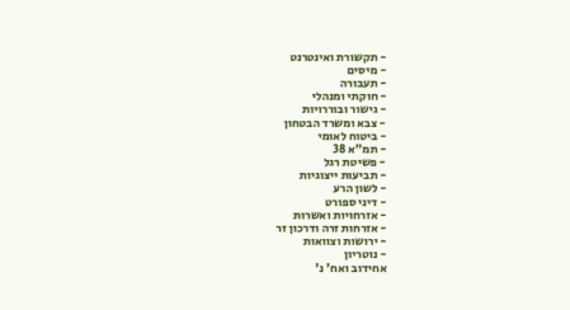- תקשורת ואינטרנט
- מיסים
- תעבורה
- חוקתי ומנהלי
- גישור ובוררויות
- צבא ומשרד הבטחון
- ביטוח לאומי
- תמ"א 38
- פשיטת רגל
- תביעות ייצוגיות
- לשון הרע
- דיני ספורט
- אזרחויות ואשרות
- אזרחות זרה ודרכון זר
- ירושות וצוואות
- נוטריון
אחידוב ואח' נ'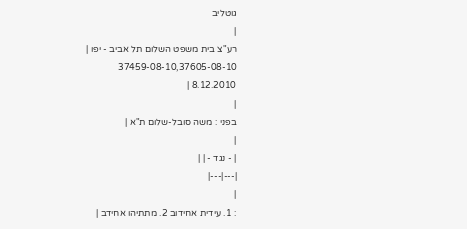גוטליב
|
רע"צ בית משפט השלום תל אביב - יפו |
37459-08-10,37605-08-10
8.12.2010 |
|
בפני : משה סובל-שלום ת"א |
|
| - נגד - | |
|---|---|
|
: 1. עידית אחידוב 2. מתתיהו אחידב |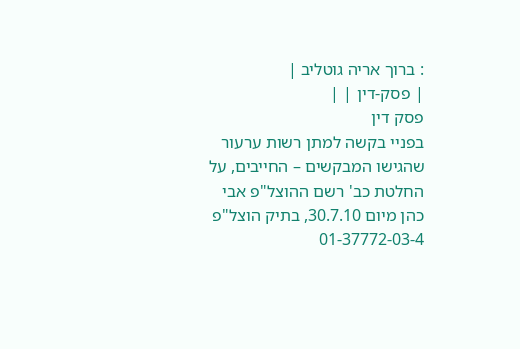: ברוך אריה גוטליב |
| פסק-דין | |
פסק דין
בפניי בקשה למתן רשות ערעור שהגישו המבקשים – החייבים, על החלטת כב' רשם ההוצל"פ אבי כהן מיום 30.7.10, בתיק הוצל"פ 01-37772-03-4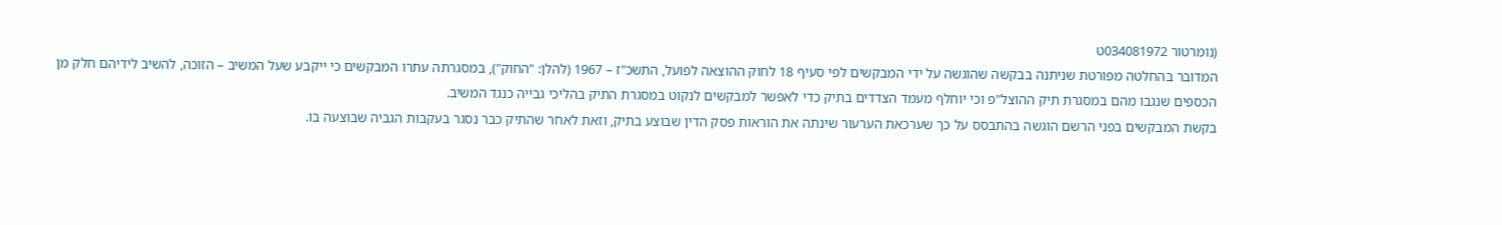(נומרטור 034081972ט
המדובר בהחלטה מפורטת שניתנה בבקשה שהוגשה על ידי המבקשים לפי סעיף 18 לחוק ההוצאה לפועל, התשכ"ז – 1967 (להלן: "החוק"), במסגרתה עתרו המבקשים כי ייקבע שעל המשיב – הזוכה, להשיב לידיהם חלק מן הכספים שנגבו מהם במסגרת תיק ההוצל"פ וכי יוחלף מעמד הצדדים בתיק כדי לאפשר למבקשים לנקוט במסגרת התיק בהליכי גבייה כנגד המשיב.
בקשת המבקשים בפני הרשם הוגשה בהתבסס על כך שערכאת הערעור שינתה את הוראות פסק הדין שבוצע בתיק, וזאת לאחר שהתיק כבר נסגר בעקבות הגביה שבוצעה בו.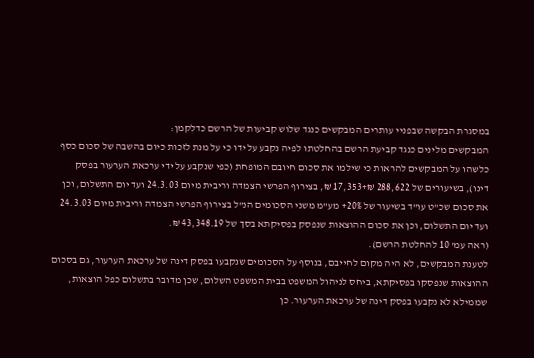במסגרת הבקשה שבפניי עותרים המבקשים כנגד שלוש קביעות של הרשם כדלקמן:
המבקשים מלינים כנגד קביעת הרשם בהחלטתו לפיה נקבע על ידו כי על מנת לזכות כיום בהשבה של סכום כסף כלשהו על המבקשים להראות כי שילמו את סכום חיובם המופחת (כפי שנקבע על ידי ערכאת הערעור בפסק דינו), בשיעורים של 288,622 ₪+17,353 ₪, בצירוף הפרשי הצמדה וריבית מיום 24.3.03 ועד יום התשלום, וכן את סכום שכ"ט עו"ד בשיעור של 20%+ מע"מ משני הסכומים הנ"ל בצירוף הפרשי הצמדה וריבית מיום 24.3.03 ועד יום התשלום, וכן את סכום ההוצאות שנפסק בפסיקתא בסך של 43,348.19 ₪.
(ראה עמ' 10 להחלטת הרשם).
לטענת המבקשים, לא היה מקום לחייבם, בנוסף על הסכומים שנקבעו בפסק דינה של ערכאת הערעור, גם בסכום ההוצאות שנפסקו בפסיקתא, ביחס לניהול המשפט בבית המשפט השלום, שכן מדובר בתשלום כפל הוצאות, שממילא לא נקבעו בפסק דינה של ערכאת הערעור. כן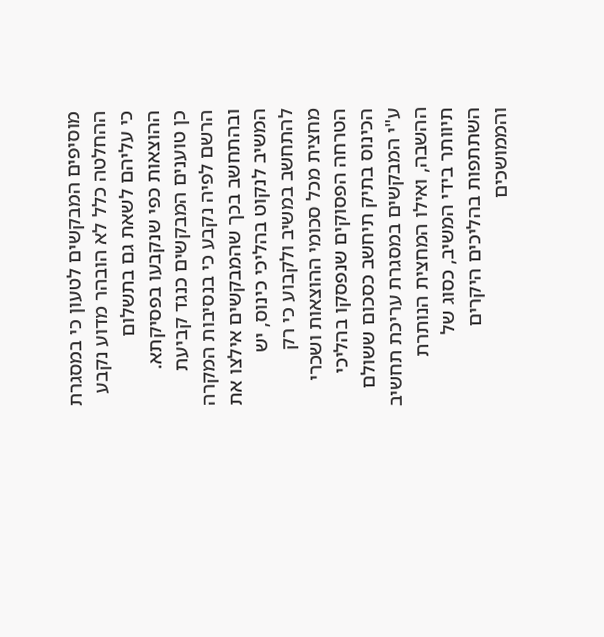מוסיפים המבקשים לטעון כי במסגרת ההחלטה כלל לא הובהר מדוע נקבע כי עליהם לשאת גם בתשלום ההוצאות כפי שנקבעו בפסיקתא.
כן טוענים המבקשים כנגד קביעת הרשם לפיה נקבע כי בנסיבות המקרה ובהתחשב בכך שהמבקשים אילצו את המשיב לנקוט בהליכי כינוס, יש להתחשב במשיב ולקבוע כי רק מחצית מכל סכומי ההוצאות ושכרי הטרחה הפסוקים שנפסקו בהליכי הכינוס בתיק תיחשב כסכום ששולם ע"י המבקשים במסגרת עריכת תחשיב ההשבה, ואילו המחצית הנותרת תיוותר בידי המשיב, כסוג של השתתפות בהליכים היקרים והממושכים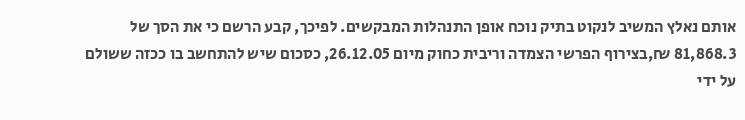אותם נאלץ המשיב לנקוט בתיק נוכח אופן התנהלות המבקשים. לפיכך, קבע הרשם כי את הסך של 81,868.3 ₪,בצירוף הפרשי הצמדה וריבית כחוק מיום 26.12.05, כסכום שיש להתחשב בו ככזה ששולם על ידי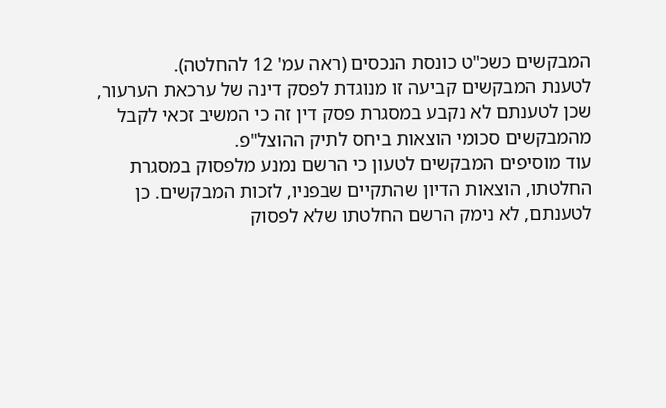המבקשים כשכ"ט כונסת הנכסים (ראה עמ' 12 להחלטה).
לטענת המבקשים קביעה זו מנוגדת לפסק דינה של ערכאת הערעור, שכן לטענתם לא נקבע במסגרת פסק דין זה כי המשיב זכאי לקבל מהמבקשים סכומי הוצאות ביחס לתיק ההוצל"פ.
עוד מוסיפים המבקשים לטעון כי הרשם נמנע מלפסוק במסגרת החלטתו, הוצאות הדיון שהתקיים שבפניו, לזכות המבקשים. כן לטענתם, לא נימק הרשם החלטתו שלא לפסוק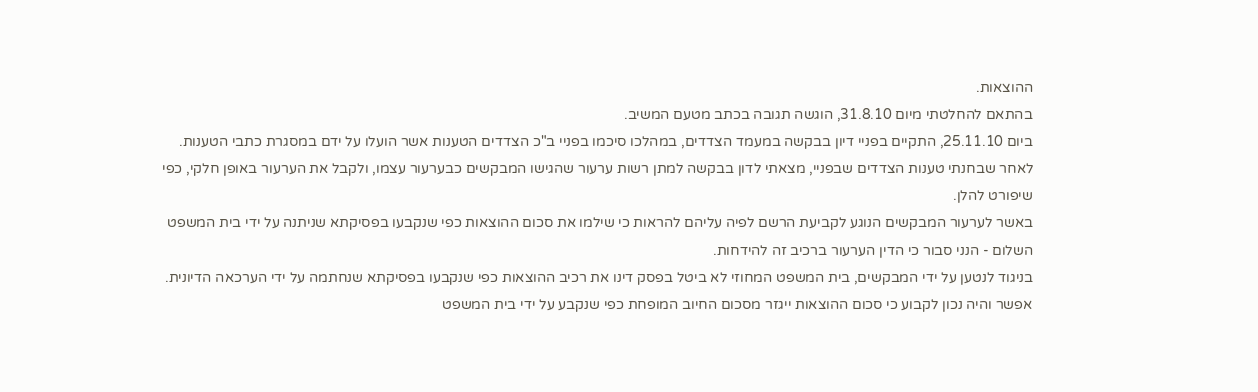ההוצאות.
בהתאם להחלטתי מיום 31.8.10, הוגשה תגובה בכתב מטעם המשיב.
ביום 25.11.10, התקיים בפניי דיון בבקשה במעמד הצדדים, במהלכו סיכמו בפניי ב"כ הצדדים הטענות אשר הועלו על ידם במסגרת כתבי הטענות.
לאחר שבחנתי טענות הצדדים שבפניי, מצאתי לדון בבקשה למתן רשות ערעור שהגישו המבקשים כבערעור עצמו, ולקבל את הערעור באופן חלקי, כפי שיפורט להלן.
באשר לערעור המבקשים הנוגע לקביעת הרשם לפיה עליהם להראות כי שילמו את סכום ההוצאות כפי שנקבעו בפסיקתא שניתנה על ידי בית המשפט השלום - הנני סבור כי הדין הערעור ברכיב זה להידחות.
בניגוד לנטען על ידי המבקשים, בית המשפט המחוזי לא ביטל בפסק דינו את רכיב ההוצאות כפי שנקבעו בפסיקתא שנחתמה על ידי הערכאה הדיונית. אפשר והיה נכון לקבוע כי סכום ההוצאות ייגזר מסכום החיוב המופחת כפי שנקבע על ידי בית המשפט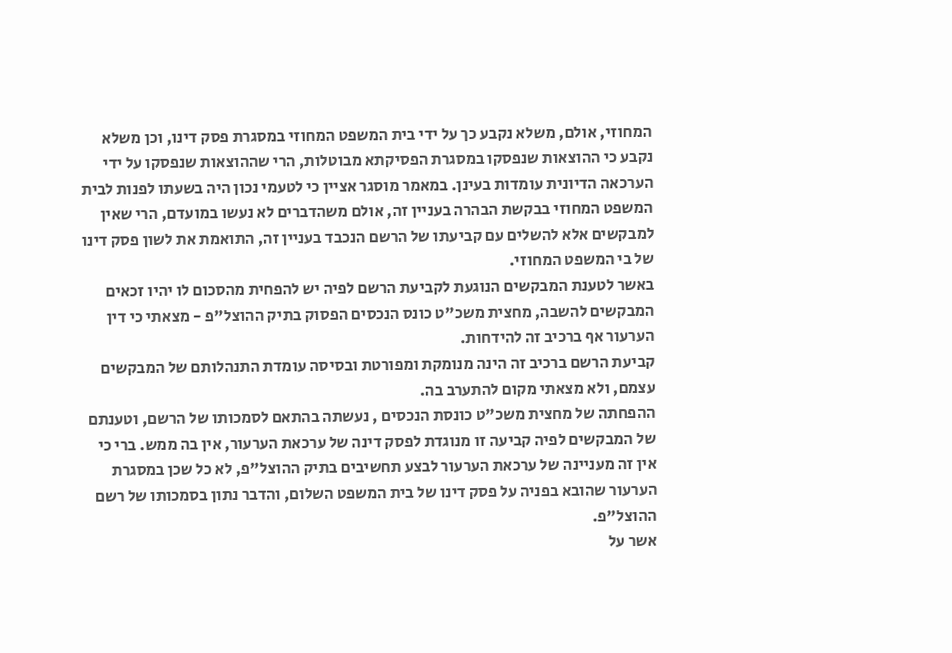המחוזי, אולם, משלא נקבע כך על ידי בית המשפט המחוזי במסגרת פסק דינו, וכן משלא נקבע כי ההוצאות שנפסקו במסגרת הפסיקתא מבוטלות, הרי שההוצאות שנפסקו על ידי הערכאה הדיונית עומדות בעינן. במאמר מוסגר אציין כי לטעמי נכון היה בשעתו לפנות לבית המשפט המחוזי בבקשת הבהרה בעניין זה, אולם משהדברים לא נעשו במועדם, הרי שאין למבקשים אלא להשלים עם קביעתו של הרשם הנכבד בעניין זה, התואמת את לשון פסק דינו של בי המשפט המחוזי.
באשר לטענת המבקשים הנוגעת לקביעת הרשם לפיה יש להפחית מהסכום לו יהיו זכאים המבקשים להשבה, מחצית משכ"ט כונס הנכסים הפסוק בתיק ההוצל"פ - מצאתי כי דין הערעור אף ברכיב זה להידחות.
קביעת הרשם ברכיב זה הינה מנומקת ומפורטת ובסיסה עומדת התנהלותם של המבקשים עצמם, ולא מצאתי מקום להתערב בה.
ההפחתה של מחצית משכ"ט כונסת הנכסים , נעשתה בהתאם לסמכותו של הרשם, וטענתם של המבקשים לפיה קביעה זו מנוגדת לפסק דינה של ערכאת הערעור, אין בה ממש. ברי כי אין זה מעניינה של ערכאת הערעור לבצע תחשיבים בתיק ההוצל"פ, לא כל שכן במסגרת הערעור שהובא בפניה על פסק דינו של בית המשפט השלום, והדבר נתון בסמכותו של רשם ההוצל"פ.
אשר על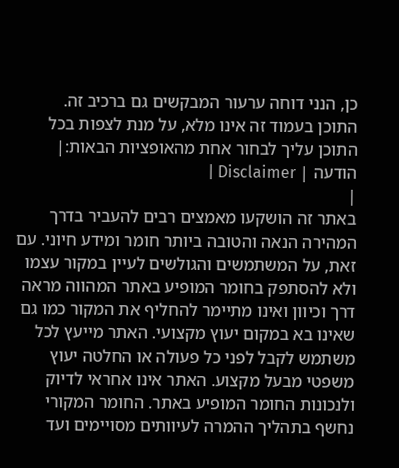כן, הנני דוחה ערעור המבקשים גם ברכיב זה.
התוכן בעמוד זה אינו מלא, על מנת לצפות בכל התוכן עליך לבחור אחת מהאופציות הבאות:| הודעה | Disclaimer |
|
באתר זה הושקעו מאמצים רבים להעביר בדרך המהירה הנאה והטובה ביותר חומר ומידע חיוני. עם זאת, על המשתמשים והגולשים לעיין במקור עצמו ולא להסתפק בחומר המופיע באתר המהווה מראה דרך וכיוון ואינו מתיימר להחליף את המקור כמו גם שאינו בא במקום יעוץ מקצועי. האתר מייעץ לכל משתמש לקבל לפני כל פעולה או החלטה יעוץ משפטי מבעל מקצוע. האתר אינו אחראי לדיוק ולנכונות החומר המופיע באתר. החומר המקורי נחשף בתהליך ההמרה לעיוותים מסויימים ועד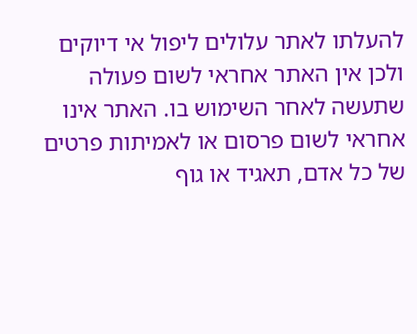להעלתו לאתר עלולים ליפול אי דיוקים ולכן אין האתר אחראי לשום פעולה שתעשה לאחר השימוש בו. האתר אינו אחראי לשום פרסום או לאמיתות פרטים של כל אדם, תאגיד או גוף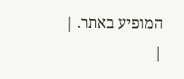המופיע באתר. |
|